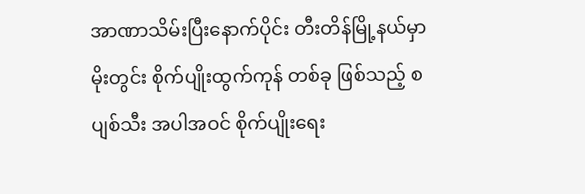အာဏာသိမ်းပြီးနောက်ပိုင်း တီးတိန်မြို့နယ်မှာ မိုးတွင်း စိုက်ပျိုးထွက်ကုန် တစ်ခု ဖြစ်သည့် စပျစ်သီး အပါအဝင် စိုက်ပျိုးရေး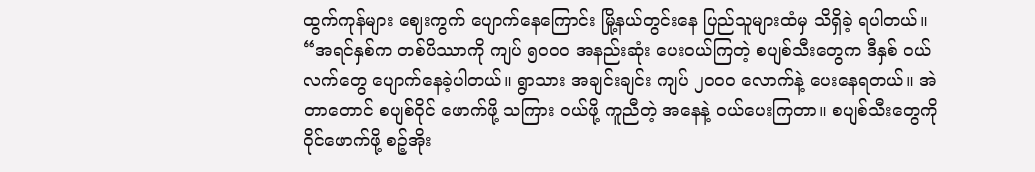ထွက်ကုန်များ ဈေးကွက် ပျောက်နေကြောင်း မြို့နယ်တွင်းနေ ပြည်သူများထံမှ သိရှိခဲ့ ရပါတယ်။
“အရင်နှစ်က တစ်ပိဿာကို ကျပ် ၅၀၀၀ အနည်းဆုံး ပေးဝယ်ကြတဲ့ စပျစ်သီးတွေက ဒီနှစ် ဝယ်လက်တွေ ပျောက်နေခဲ့ပါတယ်။ ရွာသား အချင်းချင်း ကျပ် ၂၀၀၀ လောက်နဲ့ ပေးနေရတယ်။ အဲတာတောင် စပျစ်ဝိုင် ဖောက်ဖို့ သကြား ဝယ်ဖို့ ကူညီတဲ့ အနေနဲ့ ဝယ်ပေးကြတာ။ စပျစ်သီးတွေကို ဝိုင်ဖောက်ဖို့ စဉ့်အိုး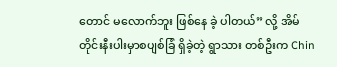တောင် မလောက်ဘူး ဖြစ်နေ ခဲ့ ပါတယ်” လို့ အိမ်တိုင်းနီးပါးမှာစပျစ်ခြံ ရှိခဲ့တဲ့ ရွာသား တစ်ဦးက Chin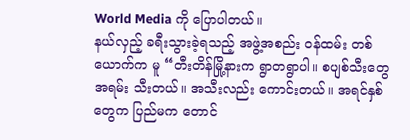World Media ကို ပြောပါတယ်။
နယ်လှည့် ခရီးသွားခဲ့ရသည့် အဖွဲ့အစည်း ဝန်ထမ်း တစ်ယောက်က မူ “တီးတိန်မြို့နားက ရွာတရွာပါ။ စပျစ်သီးတွေ အရမ်း သီးတယ်။ အသီးလည်း ကောင်းတယ်။ အရင်နှစ်တွေက ပြည်မက တောင်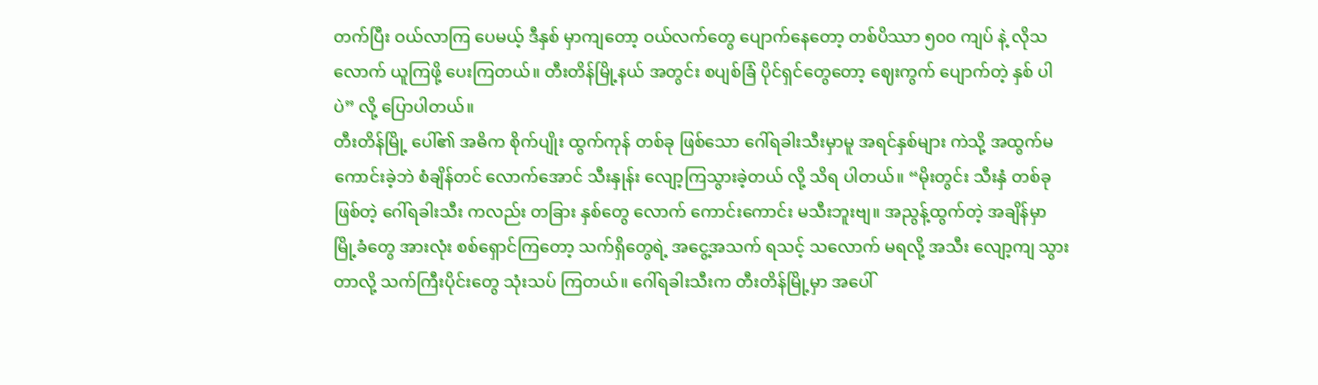တက်ပြီး ဝယ်လာကြ ပေမယ့် ဒီနှစ် မှာကျတော့ ဝယ်လက်တွေ ပျောက်နေတော့ တစ်ပိဿာ ၅၀၀ ကျပ် နဲ့ လိုသလောက် ယူကြဖို့ ပေးကြတယ်။ တီးတိန်မြို့နယ် အတွင်း စပျစ်ခြံ ပိုင်ရှင်တွေတော့ ဈေးကွက် ပျောက်တဲ့ နှစ် ပါပဲ” လို့ ပြောပါတယ်။
တီးတိန်မြို့ ပေါ်၏ အဓိက စိုက်ပျိုး ထွက်ကုန် တစ်ခု ဖြစ်သော ဂေါ်ရခါးသီးမှာမူ အရင်နှစ်များ ကဲသို့ အထွက်မကောင်းခဲ့ဘဲ စံချိန်တင် လောက်အောင် သီးနှုန်း လျော့ကြသွားခဲ့တယ် လို့ သိရ ပါတယ်။ “မိုးတွင်း သီးနှံ တစ်ခု ဖြစ်တဲ့ ဂေါ်ရခါးသီး ကလည်း တခြား နှစ်တွေ လောက် ကောင်းကောင်း မသီးဘူးဗျ။ အညွန့်ထွက်တဲ့ အချိန်မှာ မြို့ခံတွေ အားလုံး စစ်ရှောင်ကြတော့ သက်ရှိတွေရဲ့ အငွေ့အသက် ရသင့် သလောက် မရလို့ အသီး လျော့ကျ သွားတာလို့ သက်ကြီးပိုင်းတွေ သုံးသပ် ကြတယ်။ ဂေါ်ရခါးသီးက တီးတိန်မြို့မှာ အပေါ်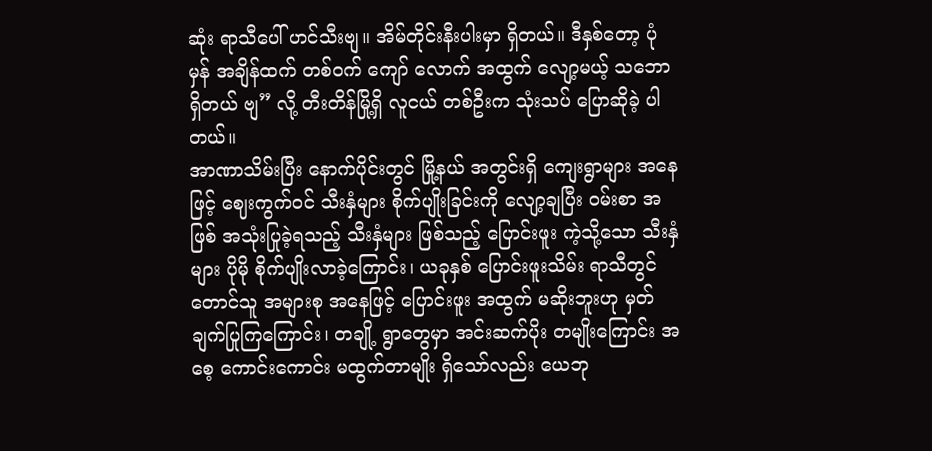ဆုံး ရာသီပေါ် ဟင်သီးဗျ။ အိမ်တိုင်းနီးပါးမှာ ရှိတယ်။ ဒီနှစ်တော့ ပုံမှန် အချိန်ထက် တစ်ဝက် ကျော် လောက် အထွက် လျော့မယ့် သဘော ရှိတယ် ဗျ” လို့ တီးတိန်မြို့ရှိ လူငယ် တစ်ဦးက သုံးသပ် ပြောဆိုခဲ့ ပါတယ်။
အာဏာသိမ်းပြီး နောက်ပိုင်းတွင် မြို့နယ် အတွင်းရှိ ကျေးရွာများ အနေဖြင့် ဈေးကွက်ဝင် သီးနှံများ စိုက်ပျိုးခြင်းကို လျော့ချပြီး ဝမ်းစာ အဖြစ် အသုံးပြုခဲ့ရသည့် သီးနှံများ ဖြစ်သည့် ပြောင်းဖူး ကဲ့သို့သော သီးနှံများ ပိုမို စိုက်ပျိုးလာခဲ့ကြောင်း၊ ယခုနှစ် ပြောင်းဖူးသိမ်း ရာသီတွင် တောင်သူ အများစု အနေဖြင့် ပြောင်းဖူး အထွက် မဆိုးဘူးဟု မှတ်ချက်ပြုကြကြောင်း၊ တချို့ ရွာတွေမှာ အင်းဆက်ပိုး တမျိုးကြောင်း အစေ့ ကောင်းကောင်း မထွက်တာမျိုး ရှိသော်လည်း ယေဘု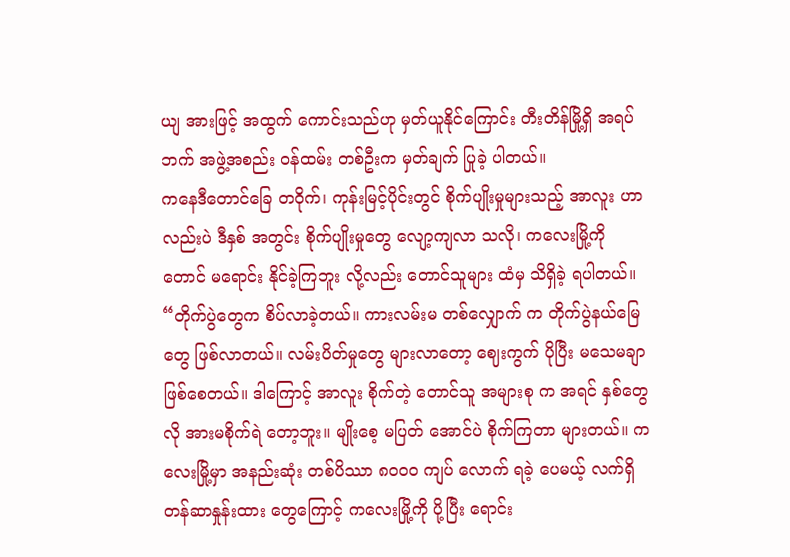ယျ အားဖြင့် အထွက် ကောင်းသည်ဟု မှတ်ယူနိုင်ကြောင်း တီးတိန်မြို့ရှိ အရပ်ဘက် အဖွဲ့အစည်း ဝန်ထမ်း တစ်ဦးက မှတ်ချက် ပြုခဲ့ ပါတယ်။
ကနေဒီတောင်ခြေ တဝိုက်၊ ကုန်းမြင့်ပိုင်းတွင် စိုက်ပျိုးမှုများသည့် အာလူး ဟာလည်းပဲ ဒီနှစ် အတွင်း စိုက်ပျိုးမှုတွေ လျော့ကျလာ သလို၊ ကလေးမြို့ကို တောင် မရောင်း နိုင်ခဲ့ကြဘူး လို့လည်း တောင်သူများ ထံမှ သိရှိခဲ့ ရပါတယ်။ “တိုက်ပွဲတွေက စိပ်လာခဲ့တယ်။ ကားလမ်းမ တစ်လျှောက် က တိုက်ပွဲနယ်မြေတွေ ဖြစ်လာတယ်။ လမ်းပိတ်မှုတွေ များလာတော့ ဈေးကွက် ပိုပြီး မသေမချာ ဖြစ်စေတယ်။ ဒါကြောင့် အာလူး စိုက်တဲ့ တောင်သူ အများစု က အရင် နှစ်တွေလို အားမစိုက်ရဲ တော့ဘူး။ မျိုးစေ့ မပြတ် အောင်ပဲ စိုက်ကြတာ များတယ်။ ကလေးမြို့မှာ အနည်းဆုံး တစ်ပိဿာ ၈၀၀၀ ကျပ် လောက် ရခဲ့ ပေမယ့် လက်ရှိ တန်ဆာနှုန်းထား တွေကြောင့် ကလေးမြို့ကို ပို့ပြီး ရောင်း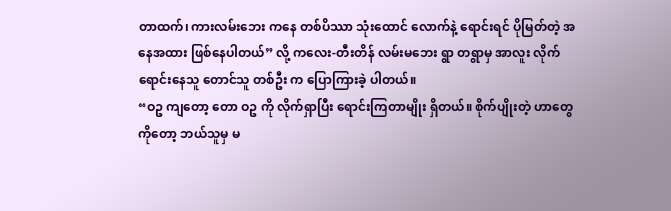တာထက်၊ ကားလမ်းဘေး ကနေ တစ်ပိဿာ သုံးထောင် လောက်နဲ့ ရောင်းရင် ပိုမြတ်တဲ့ အနေအထား ဖြစ်နေပါတယ်” လို့ ကလေး-တီးတိန် လမ်းမဘေး ရွာ တရွာမှ အာလူး လိုက် ရောင်းနေသူ တောင်သူ တစ်ဦး က ပြောကြားခဲ့ ပါတယ်။
“ဝဥ ကျတော့ တော ဝဥ ကို လိုက်ရှာပြီး ရောင်းကြတာမျိုး ရှိတယ်။ စိုက်ပျိုးတဲ့ ဟာတွေကိုတော့ ဘယ်သူမှ မ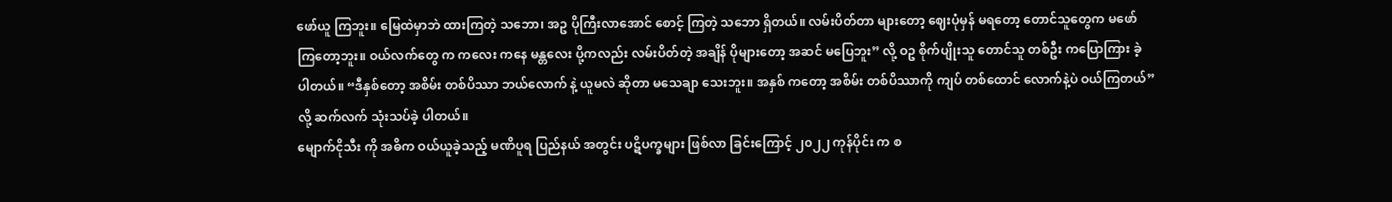ဖော်ယူ ကြဘူး။ မြေထဲမှာဘဲ ထားကြတဲ့ သဘော၊ အဥ ပိုကြီးလာအောင် စောင့် ကြတဲ့ သဘော ရှိတယ်။ လမ်းပိတ်တာ များတော့ ဈေးပုံမှန် မရတော့ တောင်သူတွေက မဖော်ကြတော့ဘူး။ ဝယ်လက်တွေ က ကလေး ကနေ မန္တလေး ပို့ကလည်း လမ်းပိတ်တဲ့ အချိန် ပိုများတော့ အဆင် မပြေဘူး” လို့ ဝဥ စိုက်ပျိုးသူ တောင်သူ တစ်ဦး ကပြောကြား ခဲ့ ပါတယ်။ “ဒီနှစ်တော့ အစိမ်း တစ်ပိဿာ ဘယ်လောက် နဲ့ ယူမလဲ ဆိုတာ မသေချာ သေးဘူး။ အနှစ် ကတော့ အစိမ်း တစ်ပိဿာကို ကျပ် တစ်ထောင် လောက်နဲ့ပဲ ဝယ်ကြတယ်” လို့ ဆက်လက် သုံးသပ်ခဲ့ ပါတယ်။
မျောက်ငိုသီး ကို အဓိက ဝယ်ယူခဲ့သည့် မဏိပူရ ပြည်နယ် အတွင်း ပဋိပက္ခများ ဖြစ်လာ ခြင်းကြောင့် ၂၀၂၂ ကုန်ပိုင်း က စ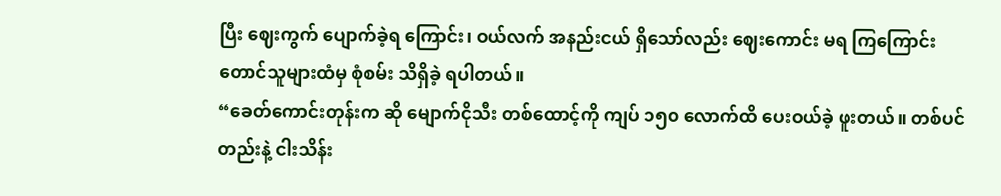ပြီး ဈေးကွက် ပျောက်ခဲ့ရ ကြောင်း၊ ဝယ်လက် အနည်းငယ် ရှိသော်လည်း ဈေးကောင်း မရ ကြကြောင်း တောင်သူများထံမှ စုံစမ်း သိရှိခဲ့ ရပါတယ်။
“ခေတ်ကောင်းတုန်းက ဆို မျောက်ငိုသီး တစ်ထောင့်ကို ကျပ် ၁၅၀ လောက်ထိ ပေးဝယ်ခဲ့ ဖူးတယ်။ တစ်ပင်တည်းနဲ့ ငါးသိန်း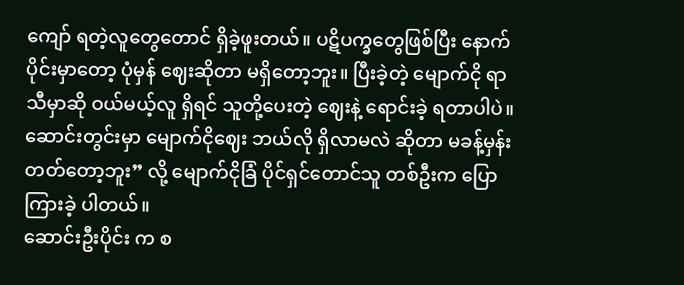ကျော် ရတဲ့လူတွေတောင် ရှိခဲ့ဖူးတယ်။ ပဋိပက္ခတွေဖြစ်ပြီး နောက်ပိုင်းမှာတော့ ပုံမှန် ဈေးဆိုတာ မရှိတော့ဘူး။ ပြီးခဲ့တဲ့ မျောက်ငို ရာသီမှာဆို ဝယ်မယ့်လူ ရှိရင် သူတို့ပေးတဲ့ ဈေးနဲ့ ရောင်းခဲ့ ရတာပါပဲ။ ဆောင်းတွင်းမှာ မျောက်ငိုဈေး ဘယ်လို ရှိလာမလဲ ဆိုတာ မခန့်မှန်း တတ်တော့ဘူး” လို့ မျောက်ငိုခြံ ပိုင်ရှင်တောင်သူ တစ်ဦးက ပြောကြားခဲ့ ပါတယ်။
ဆောင်းဦးပိုင်း က စ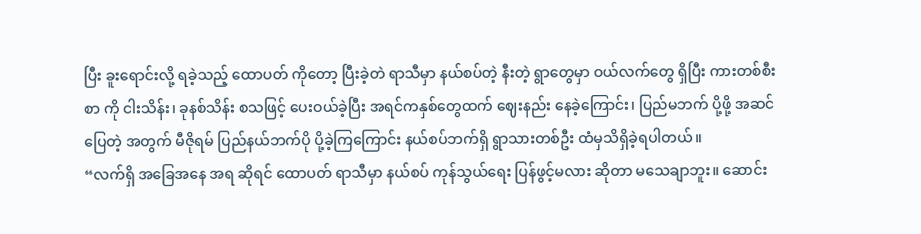ပြီး ခူးရောင်းလို့ ရခဲ့သည့် ထောပတ် ကိုတော့ ပြီးခဲ့တဲ ရာသီမှာ နယ်စပ်တဲ့ နီးတဲ့ ရွာတွေမှာ ဝယ်လက်တွေ ရှိပြီး ကားတစ်စီးစာ ကို ငါးသိန်း၊ ခုနစ်သိန်း စသဖြင့် ပေးဝယ်ခဲ့ပြီး အရင်ကနှစ်တွေထက် ဈေးနည်း နေခဲ့ကြောင်း၊ ပြည်မဘက် ပို့ဖို့ အဆင်ပြေတဲ့ အတွက် မီဇိုရမ် ပြည်နယ်ဘက်ပို ပို့ခဲ့ကြကြောင်း နယ်စပ်ဘက်ရှိ ရွာသားတစ်ဦး ထံမှသိရှိခဲ့ရပါတယ်။
“လက်ရှိ အခြေအနေ အရ ဆိုရင် ထောပတ် ရာသီမှာ နယ်စပ် ကုန်သွယ်ရေး ပြန်ဖွင့်မလား ဆိုတာ မသေချာဘူး။ ဆောင်း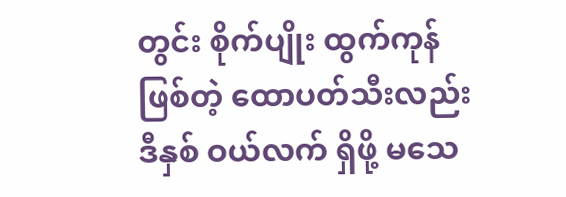တွင်း စိုက်ပျိုး ထွက်ကုန် ဖြစ်တဲ့ ထောပတ်သီးလည်း ဒီနှစ် ဝယ်လက် ရှိဖို့ မသေ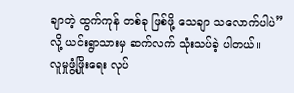ချာတဲ့ ထွက်ကုန် တစ်ခု ဖြစ်ဖို့ သေချာ သလောက်ပါပဲ” လို့ ယင်းရွာသားမှ ဆက်လက် သုံးသပ်ခဲ့ ပါတယ်။
လူမှုဖွံ့ဖြိုးရေး လုပ်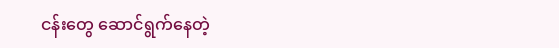ငန်းတွေ ဆောင်ရွက်နေတဲ့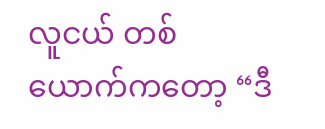လူငယ် တစ်ယောက်ကတော့ “ဒီ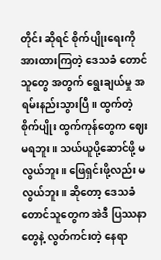တိုင်း ဆိုရင် စိုက်ပျိုးရေးကို အားထားကြတဲ့ ဒေသခံ တောင်သူတွေ အတွက် ရွေးချယ်မှု အရမ်းနည်းသွားပြီ။ ထွက်တဲ့ စိုက်ပျိုး ထွက်ကုန်တွေက ဈေးမရဘူး။ သယ်ယူပို့ဆောင်ဖို့ မလွယ်ဘူး။ ဖြေရှင်းဖို့လည်း မလွယ်ဘူး။ ဆိုတော့ ဒေသခံ တောင်သူတွေက အဲဒီ ပြဿနာတွေနဲ့ လွတ်ကင်းတဲ့ နေရာ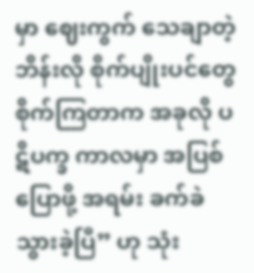မှာ ဈေးကွက် သေချာတဲ့ ဘိန်းလို စိုက်ပျိုးပင်တွေ စိုက်ကြတာက အခုလို ပဋိပက္ခ ကာလမှာ အပြစ်ပြောဖို့ အရမ်း ခက်ခဲ သွားခဲ့ပြီ” ဟု သုံး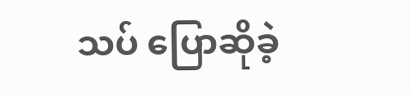သပ် ပြောဆိုခဲ့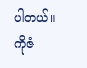ပါတယ်။
ကိုဇံ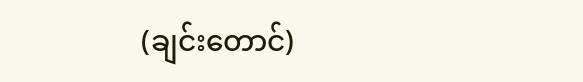(ချင်းတောင်)